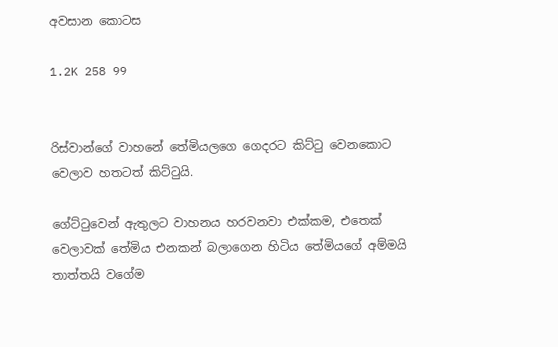අවසාන කොටස

1.2K 258 99


රිස්වාන්ගේ වාහනේ තේමියලගෙ ගෙදරට කිට්ටු වෙනකොට වෙලාව හතටත් කිට්ටුයි.

ගේට්ටුවෙන් ඇතුලට වාහනය හරවනවා එක්කම, එතෙක් වෙලාවක් තේමිය එනකන් බලාගෙන හිටිය තේමියගේ අම්මයි තාත්තයි වගේම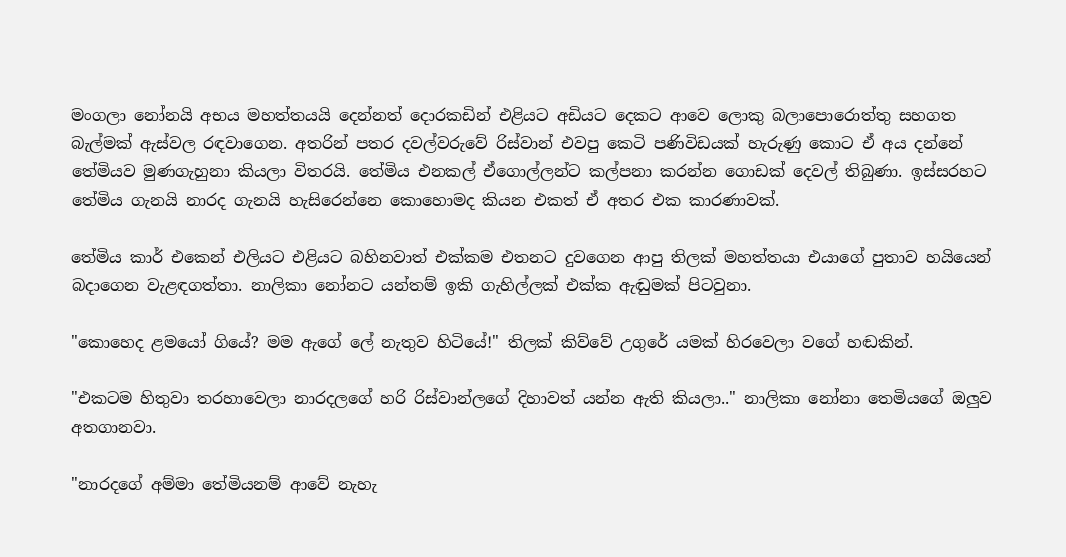මංගලා නෝනයි අභය මහත්තයයි දෙන්නත් දොරකඩින් එළියට අඩියට දෙකට ආවෙ ලොකු බලාපොරොත්තු සහගත බැල්මක් ඇස්වල රඳවාගෙන. අතරින් පතර දවල්වරුවේ රිස්වාන් එවපු කෙටි පණිවිඩයක් හැරුණු කොට ඒ අය දන්නේ තේමියව මුණගැහුනා කියලා විතරයි. තේමිය එනකල් ඒගොල්ලන්ට කල්පනා කරන්න ගොඩක් දෙවල් තිබුණා. ඉස්සරහට තේමිය ගැනයි නාරද ගැනයි හැසිරෙන්නෙ කොහොමද කියන එකත් ඒ අතර එක කාරණාවක්.

තේමිය කාර් එකෙන් එලියට එළියට බහිනවාත් එක්කම එතනට දුවගෙන ආපු තිලක් මහත්තයා එයාගේ පුතාව හයියෙන් බදාගෙන වැළඳගත්තා. නාලිකා නෝනට යන්තම් ඉකි ගැහිල්ලක් එක්ක ඇඬුමක් පිටවුනා.

"කොහෙද ළමයෝ ගියේ? මම ඇගේ ලේ නැතුව හිටියේ!" තිලක් කිව්වේ උගුරේ යමක් හිරවෙලා වගේ හඬකින්.

"එකටම හිතුවා තරහාවෙලා නාරදලගේ හරි රිස්වාන්ලගේ දිහාවත් යන්න ඇති කියලා.." නාලිකා නෝනා තෙමියගේ ඔලුව අතගානවා.

"නාරදගේ අම්මා තේමියනම් ආවේ නැහැ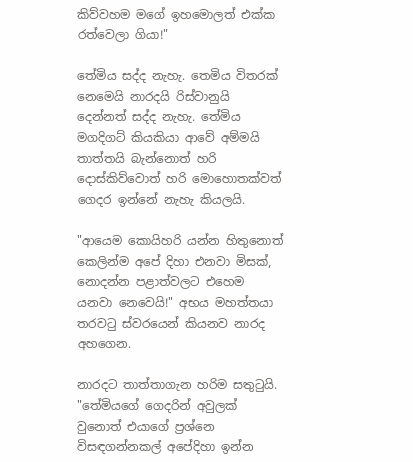කිව්වහම මගේ ඉහමොලත් එක්ක රත්වෙලා ගියා!"

තේමිය සද්ද නැහැ. තෙමිය විතරක් නෙමෙයි නාරදයි රිස්වානුයි දෙන්නත් සද්ද නැහැ. තේමිය මගදිගට් කියකියා ආවේ අම්මයි තාත්තයි බැන්නොත් හරි දොස්කිව්වොත් හරි මොහොතක්වත් ගෙදර ඉන්නේ නැහැ කියලයි.

"ආයෙම කොයිහරි යන්න හිතුනොත් කෙලින්ම අපේ දිහා එනවා මිසක්, නොදන්න පළාත්වලට එහෙම යනවා නෙවෙයි!" අභය මහත්තයා තරවටු ස්වරයෙන් කියනව නාරද අහගෙන.

නාරදට තාත්තාගැන හරිම සතුටුයි. "තේමියගේ ගෙදරින් අවුලක් වුනොත් එයාගේ ප්‍රශ්නෙ විසඳගන්නකල් අපේදිහා ඉන්න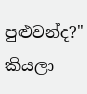පුළුවන්ද?" කියලා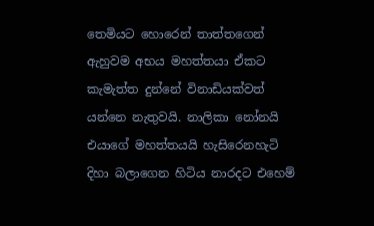තෙමියට හොරෙන් තාත්තගෙන් ඇහුවම අභය මහත්තයා ඒකට කැමැත්ත දුන්නේ විනාඩියක්වත් යන්නෙ නැතුවයි. නාලිකා නෝනයි එයාගේ මහත්තයයි හැසිරෙනහැටි දිහා බලාගෙන හිටිය නාරදට එහෙම්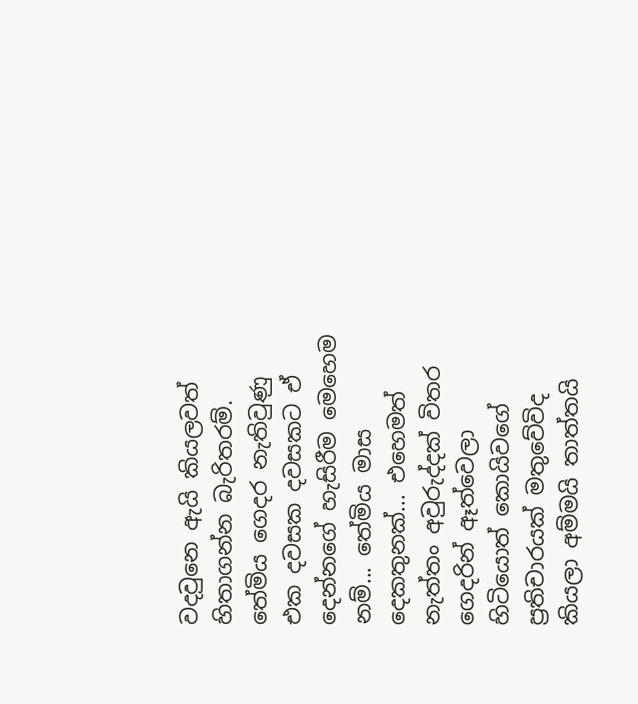වදවුනෙ ඇයි කියලවත් හිතාගන්න බැරිතරම්. තේමිය ගෙදර නැතිවුණු එක දවසක දවසකට ඒ දෙන්නගේ හැසිරීම මෙහෙම නම්... තේමිය මාස දෙකතුනක්... එහෙමත් නැත්තං අවුරුද්දක් විතර ගෙදරින් ඈත්වෙලා හිටියොත් කොයිවගේ ප්‍රතිචාරයක් මතුවේවිද කියලා අම්මයි තාත්තයි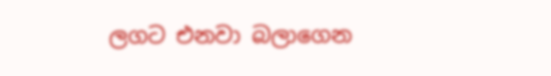ලගට එනවා බලාගෙන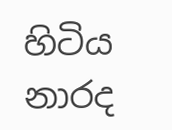හිටිය නාරද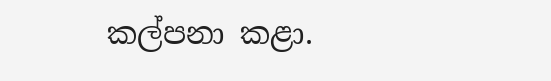කල්පනා කළා.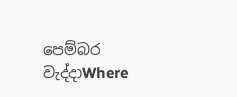පෙම්බර වැද්දාWhere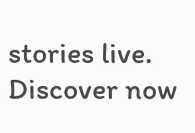stories live. Discover now